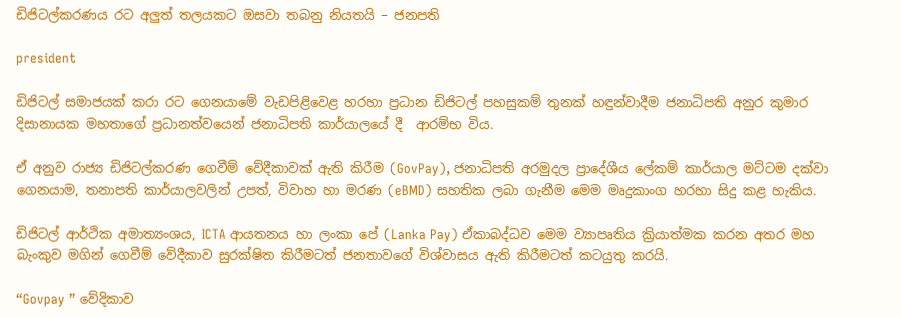ඩිජිටල්කරණය රට අලුත් තලයකට ඔසවා තබනු නියතයි – ජනපති

president

ඩිජිටල් සමාජයක් කරා රට ගෙනයාමේ වැඩපිළිවෙළ හරහා ප්‍රධාන ඩිජිටල් පහසුකම් තුනක් හඳුන්වාදීම ජනාධිපති අනුර කුමාර දිසානායක මහතාගේ ප්‍රධානත්වයෙන් ජනාධිපති කාර්යාලයේ දී  ආරම්භ විය.

ඒ අනුව රාජ්‍ය ඩිජිටල්කරණ ගෙවීම් වේදීකාවක් ඇති කිරීම (GovPay), ජනාධිපති අරමුදල ප්‍රාදේශීය ලේකම් කාර්යාල මට්ටම දක්වා ගෙනයාම, තනාපති කාර්යාලවලින් උපත්, විවාහ හා මරණ (eBMD) සහතික ලබා ගැනීම මෙම මෘදුකාංග හරහා සිදු කළ හැකිය.

ඩිජිටල් ආර්ථික අමාත්‍යංශය, ICTA ආයතනය හා ලංකා පේ (Lanka Pay) ඒකාබද්ධව මෙම ව්‍යාපෘතිය ක්‍රියාත්මක කරන අතර මහ බැංකුව මගින් ගෙවීම් වේදීකාව සුරක්ෂිත කිරීමටත් ජනතාවගේ විශ්වාසය ඇති කිරීමටත් කටයුතු කරයි.

“Govpay ” වේදිකාව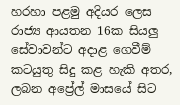හරහා පළමු අදියර ලෙස රාජ්‍ය ආයතන 16ක සියලු සේවාවන්ට අදාළ ගෙවීම් කටයුතු සිදු කළ හැකි අතර, ලබන අප්‍රේල් මාසයේ සිට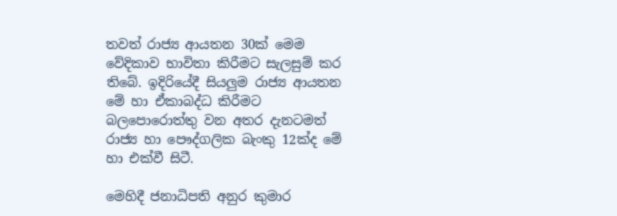තවත් රාජ්‍ය ආයතන 30ක් මෙම වේදිකාව භාවිතා කිරීමට සැලසුම් කර තිබේ. ඉදිරියේදී සියලුම රාජ්‍ය ආයතන මේ හා ඒකාබද්ධ කිරීමට බලපොරොත්තු වන අතර දැනටමත් රාජ්‍ය හා පෞද්ගලික බැංකු 12ක්ද මේ හා එක්වී සිටී.

මෙහිදී ජනාධිපති අනුර කුමාර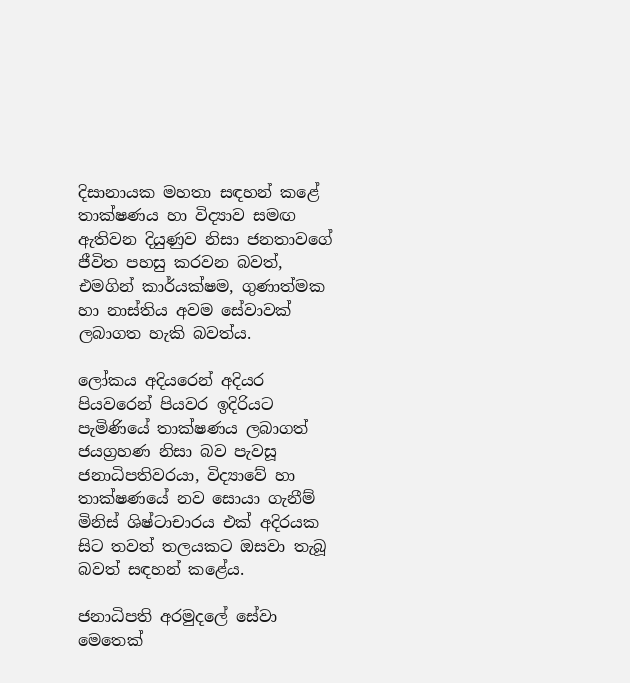දිසානායක මහතා සඳහන් කළේ තාක්ෂණය හා විද්‍යාව සමඟ ඇතිවන දියුණුව නිසා ජනතාවගේ ජීවිත පහසු කරවන බවත්, එමගින් කාර්යක්ෂම, ගුණාත්මක හා නාස්තිය අවම සේවාවක් ලබාගත හැකි බවත්ය.

ලෝකය අදියරෙන් අදියර පියවරෙන් පියවර ඉදිරියට පැමිණියේ තාක්ෂණය ලබාගත් ජයග්‍රහණ නිසා බව පැවසූ ජනාධිපතිවරයා, විද්‍යාවේ හා තාක්ෂණයේ නව සොයා ගැනීම් මිනිස් ශිෂ්ටාචාරය එක් අදිරයක සිට තවත් තලයකට ඔසවා තැබූ බවත් සඳහන් කළේය.

ජනාධිපති අරමුදලේ සේවා මෙතෙක්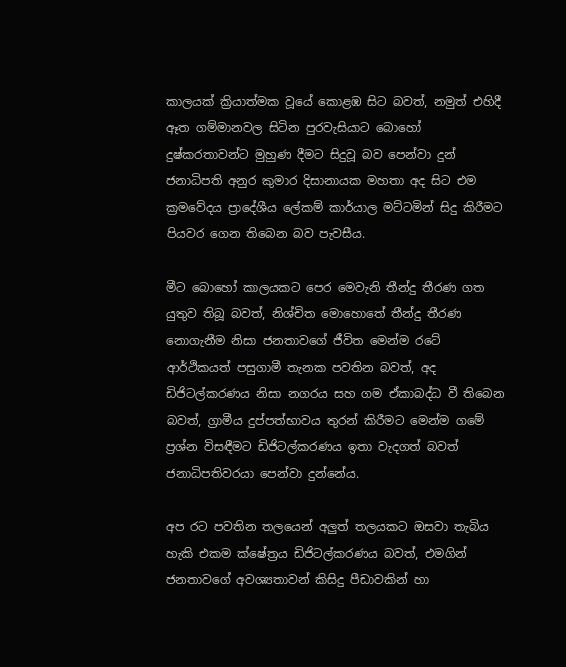කාලයක් ක්‍රියාත්මක වූයේ කොළඹ සිට බවත්, නමුත් එහිදී ඈත ගම්මානවල සිටින පුරවැසියාට බොහෝ දුෂ්කරතාවන්ට මුහුණ දීමට සිදුවූ බව පෙන්වා දුන් ජනාධිපති අනුර කුමාර දිසානායක මහතා අද සිට එම ක්‍රමවේදය ප්‍රාදේශීය ලේකම් කාර්යාල මට්ටමින් සිදු කිරීමට පියවර ගෙන තිබෙන බව පැවසීය.

මීට බොහෝ කාලයකට පෙර මෙවැනි තීන්දු තීරණ ගත යුතුව තිබූ බවත්, නිශ්චිත මොහොතේ තීන්දු තීරණ නොගැනීම නිසා ජනතාවගේ ජීවිත මෙන්ම රටේ ආර්ථිකයත් පසුගාමී තැනක පවතින බවත්, අද ඩිජිටල්කරණය නිසා නගරය සහ ගම ඒකාබද්ධ වී තිබෙන බවත්, ග්‍රාමීය දුප්පත්භාවය තුරන් කිරීමට මෙන්ම ගමේ ප්‍රශ්න විසඳීමට ඩිජිටල්කරණය ඉතා වැදගත් බවත් ජනාධිපතිවරයා පෙන්වා දුන්නේය.

අප රට පවතින තලයෙන් අලුත් තලයකට ඔසවා තැබිය හැකි එකම ක්ෂේත්‍රය ඩිජිටල්කරණය බවත්, එමගින් ජනතාවගේ අවශ්‍යතාවන් කිසිදු පීඩාවකින් හා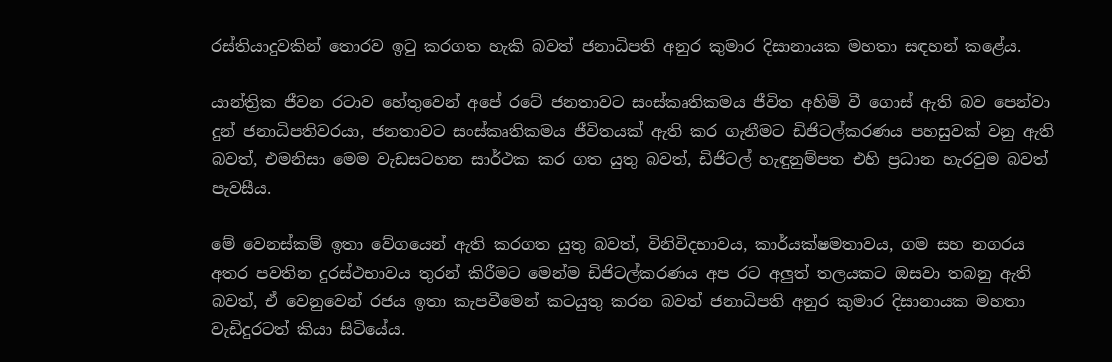රස්තියාදුවකින් තොරව ඉටු කරගත හැකි බවත් ජනාධිපති අනුර කුමාර දිසානායක මහතා සඳහන් කළේය.

යාන්ත්‍රික ජීවන රටාව හේතුවෙන් අපේ රටේ ජනතාවට සංස්කෘතිකමය ජීවිත අහිමි වී ගොස් ඇති බව පෙන්වා දුන් ජනාධිපතිවරයා, ජනතාවට සංස්කෘතිකමය ජීවිතයක් ඇති කර ගැනීමට ඩිජිටල්කරණය පහසුවක් වනු ඇති බවත්, එමනිසා මෙම වැඩසටහන සාර්ථක කර ගත යුතු බවත්, ඩිජිටල් හැඳුනුම්පත එහි ප්‍රධාන හැරවුම බවත් පැවසීය.

මේ වෙනස්කම් ඉතා වේගයෙන් ඇති කරගත යුතු බවත්, විනිවිදභාවය, කාර්යක්ෂමතාවය, ගම සහ නගරය අතර පවතින දුරස්ථභාවය තුරන් කිරීමට මෙන්ම ඩිජිටල්කරණය අප රට අලුත් තලයකට ඔසවා තබනු ඇති බවත්, ඒ වෙනුවෙන් රජය ඉතා කැපවීමෙන් කටයුතු කරන බවත් ජනාධිපති අනුර කුමාර දිසානායක මහතා වැඩිදුරටත් කියා සිටියේය.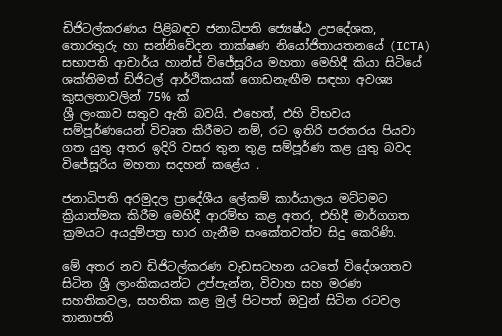ඩිජිටල්කරණය පිළිබඳව ජනාධිපති ජ්‍යෙෂ්ඨ උපදේශක, තොරතුරු හා සන්නිවේදන තාක්ෂණ නියෝජිතායතනයේ (ICTA) සභාපති ආචාර්ය හාන්ස් විජේසූරිය මහතා මෙහිදී කියා සිටියේ ශක්තිමත් ඩිජිටල් ආර්ථිකයක් ගොඩනැඟීම සඳහා අවශ්‍ය කුසලතාවලින් 75% ක්
ශ්‍රී ලංකාව සතුව ඇති බවයි. එහෙත්, එහි විභවය සම්පූර්ණයෙන් විවෘත කිරීමට නම්, රට ඉතිරි පරතරය පියවා ගත යුතු අතර ඉදිරි වසර තුන තුළ සම්පූර්ණ කළ යුතු බවද විජේසූරිය මහතා සදහන් කළේය .

ජනාධිපති අරමුදල ප්‍රාදේශීය ලේකම් කාර්යාලය මට්ටමට ක්‍රියාත්මක කිරීම මෙහිදී ආරම්භ කළ අතර, එහිදී මාර්ගගත ක්‍රමයට අයදුම්පත්‍ර භාර ගැනීම සංකේතවත්ව සිදු කෙරිණි.

මේ අතර නව ඩිජිටල්කරණ වැඩසටහන යටතේ විදේශගතව සිටින ශ්‍රී ලාංකිකයන්ට උප්පැන්න, විවාහ සහ මරණ සහතිකවල, සහතික කළ මුල් පිටපත් ඔවුන් සිටින රටවල තානාපති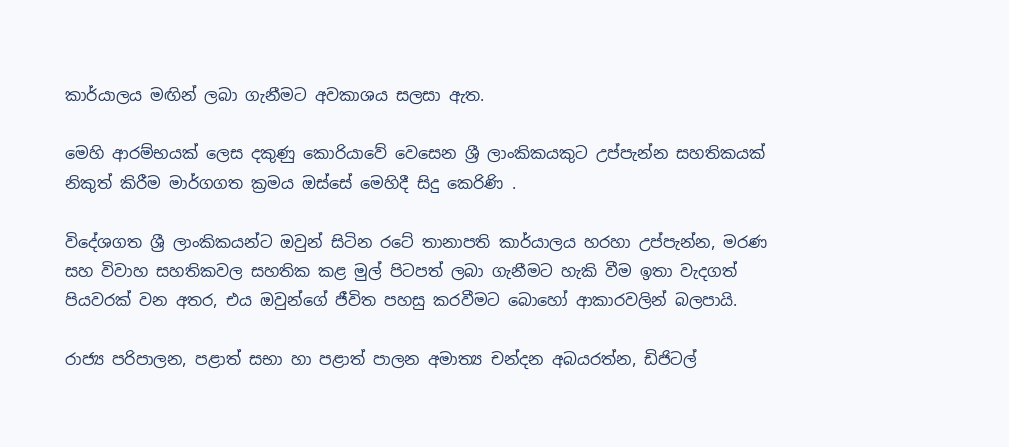කාර්යාලය මඟින් ලබා ගැනීමට අවකාශය සලසා ඇත.

මෙහි ආරම්භයක් ලෙස දකුණු කොරියාවේ වෙසෙන ශ්‍රී ලාංකිකයකුට උප්පැන්න සහතිකයක් නිකුත් කිරීම මාර්ගගත ක්‍රමය ඔස්සේ මෙහිදී සිදු කෙරිණි .

විදේශගත ශ්‍රී ලාංකිකයන්ට ඔවුන් සිටින රටේ තානාපති කාර්යාලය හරහා උප්පැන්න, මරණ සහ විවාහ සහතිකවල සහතික කළ මුල් පිටපත් ලබා ගැනීමට හැකි වීම ඉතා වැදගත් පියවරක් වන අතර, එය ඔවුන්ගේ ජීවිත පහසු කරවීමට බොහෝ ආකාරවලින් බලපායි.

රාජ්‍ය පරිපාලන, පළාත් සභා හා පළාත් පාලන අමාත්‍ය චන්දන අබයරත්න, ඩිජිටල්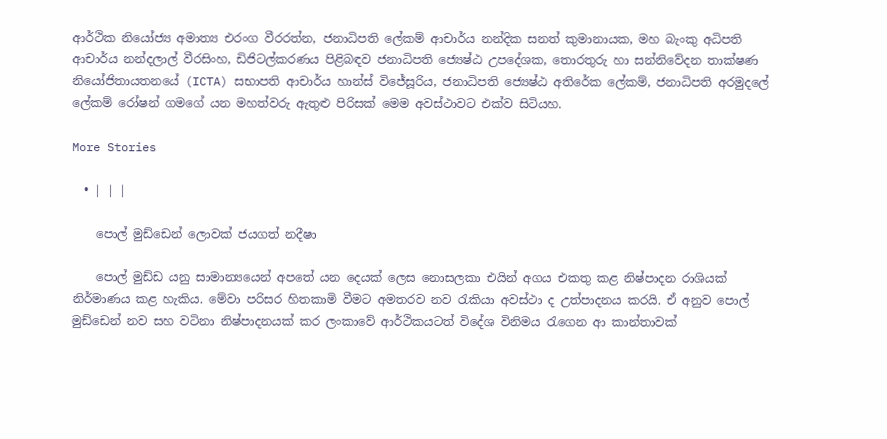ආර්ථික නියෝජ්‍ය අමාත්‍ය එරංග වීරරත්න, ජනාධිපති ලේකම් ආචාර්ය නන්දික සනත් කුමානායක, මහ බැංකු අධිපති ආචාර්ය නන්දලාල් වීරසිංහ, ඩිජිටල්කරණය පිළිබඳව ජනාධිපති ජ්‍යෙෂ්ඨ උපදේශක, තොරතුරු හා සන්නිවේදන තාක්ෂණ නියෝජිතායතනයේ (ICTA) සභාපති ආචාර්ය හාන්ස් විජේසූරිය, ජනාධිපති ජ්‍යෙෂ්ඨ අතිරේක ලේකම්, ජනාධිපති අරමුදලේ ලේකම් රෝෂන් ගමගේ යන මහත්වරු ඇතුළු පිරිසක් මෙම අවස්ථාවට එක්ව සිටියහ.

More Stories

  • | | |

    පොල් මුඩ්ඩෙන් ලොවක් ජයගත් නදීෂා

    පොල් මුඩ්ඩ යනු සාමාන්‍යයෙන් අපතේ යන දෙයක් ලෙස නොසලකා එයින් අගය එකතු කළ නිෂ්පාදන රාශියක් නිර්මාණය කළ හැකිය. මේවා පරිසර හිතකාමි වීමට අමතරව නව රැකියා අවස්ථා ද උත්පාදනය කරයි. ඒ අනුව පොල් මුඩ්ඩෙන් නව සහ වටිනා නිෂ්පාදනයක් කර ලංකාවේ ආර්ථිකයටත් විදේශ විනිමය රැගෙන ආ කාන්තාවක්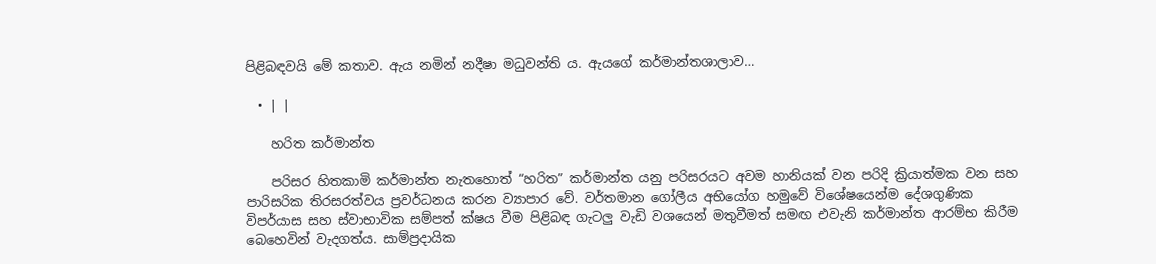පිළිබඳවයි මේ කතාව. ඇය නමින් නදීෂා මධුවන්ති ය. ඇයගේ කර්මාන්තශාලාව…

  • | |

    හරිත කර්මාන්ත

    පරිසර හිතකාමි කර්මාන්ත නැතහොත් “හරිත” කර්මාන්ත යනු පරිසරයට අවම හානියක් වන පරිදි ක්‍රියාත්මක වන සහ පාරිසරික තිරසරත්වය ප්‍රවර්ධනය කරන ව්‍යාපාර වේ. වර්තමාන ගෝලීය අභියෝග හමුවේ විශේෂයෙන්ම දේශගුණික විපර්යාස සහ ස්වාභාවික සම්පත් ක්ෂය වීම පිළිබඳ ගැටලු වැඩි වශයෙන් මතුවීමත් සමඟ එවැනි කර්මාන්ත ආරම්භ කිරීම බෙහෙවින් වැදගත්ය. සාම්ප්‍රදායික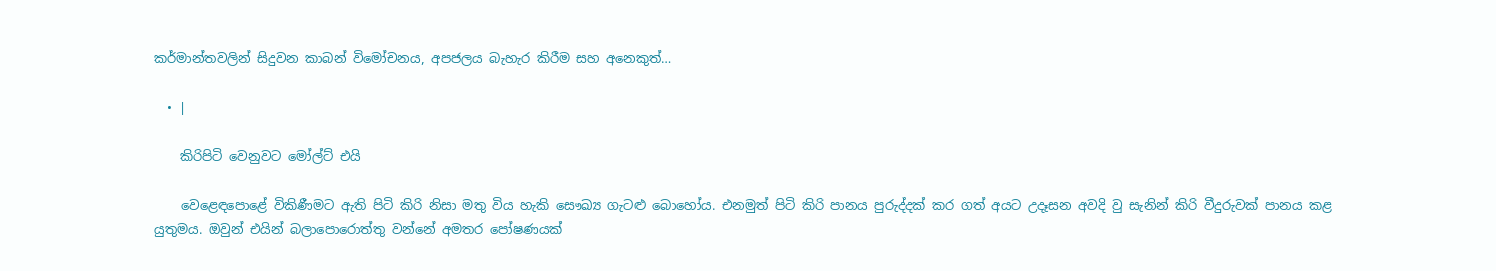කර්මාන්තවලින් සිදුවන කාබන් විමෝචනය, අපජලය බැහැර කිරීම සහ අනෙකුත්…

  • |

    කිරිපිටි වෙනුවට මෝල්ට් එයි

    වෙළෙඳපොළේ විකිණීමට ඇති පිටි කිරි නිසා මතු විය හැකි සෞඛ්‍ය ගැටළු බොහෝය. එනමුත් පිටි කිරි පානය පුරුද්දක් කර ගත් අයට උදෑසන අවදි වු සැනින් කිරි වීදුරුවක් පානය කළ යුතුමය. ඔවුන් එයින් බලාපොරොත්තු වන්නේ අමතර පෝෂණයක්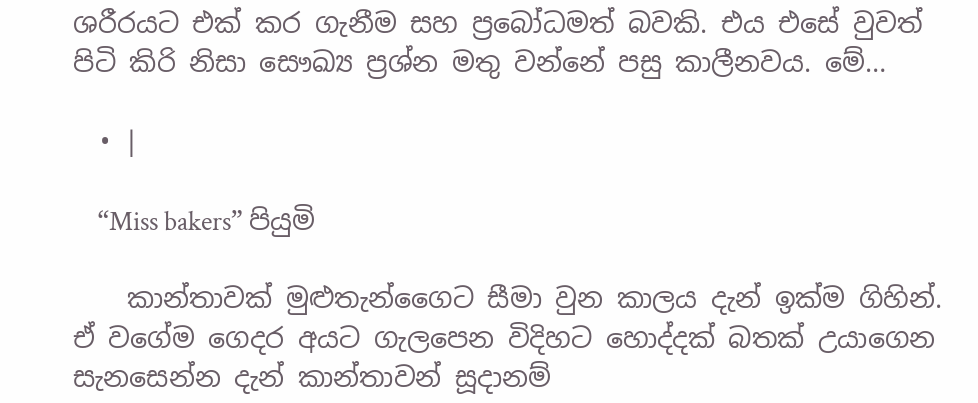ශරීරයට එක් කර ගැනීම සහ ප්‍රබෝධමත් බවකි. එය එසේ වුවත් පිටි කිරි නිසා සෞඛ්‍ය ප්‍රශ්න මතු වන්නේ පසු කාලීනවය. මේ…

  • |

    “Miss bakers” පියුමි

    කාන්තාවක් මුළුතැන්ගෛට සීමා වුන කාලය දැන් ඉක්ම ගිහින්. ඒ වගේම ගෙදර අයට ගැලපෙන විදිහට හොද්දක් බතක් උයාගෙන සැනසෙන්න දැන් කාන්තාවන් සූදානම්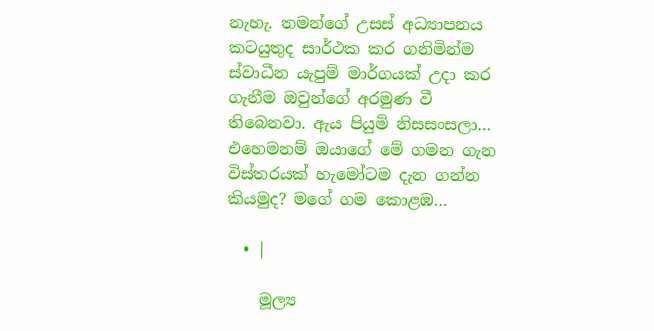නැහැ. තමන්ගේ උසස් අධ්‍යාපනය කටයුතුද සාර්ථක කර ගනිමින්ම ස්වාධීන යැපුම් මාර්ගයක් උදා කර ගැනීම ඔවුන්ගේ අරමුණ වී තිබෙනවා. ඇය පියුමි නිසසංසලා… එහෙමනම් ඔයාගේ මේ ගමන ගැන විස්තරයක් හැමෝටම දැන ගන්න කියමුද? මගේ ගම කොළඹ…

  • |

    මූල්‍ය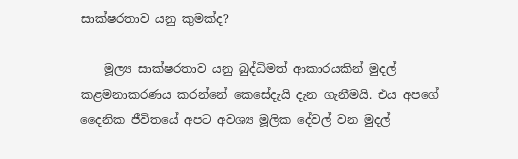සාක්ෂරතාව යනු කුමක්ද?

    මූල්‍ය සාක්ෂරතාව යනු බුද්ධිමත් ආකාරයකින් මුදල් කළමනාකරණය කරන්නේ කෙසේදැයි දැන ගැනීමයි. එය අපගේ දෛනික ජීවිතයේ අපට අවශ්‍ය මූලික දේවල් වන මුදල්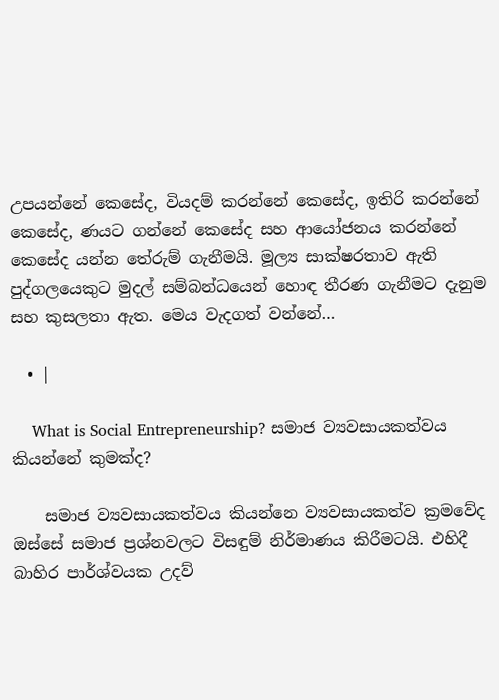උපයන්නේ කෙසේද, වියදම් කරන්නේ කෙසේද, ඉතිරි කරන්නේ කෙසේද, ණයට ගන්නේ කෙසේද සහ ආයෝජනය කරන්නේ කෙසේද යන්න තේරුම් ගැනීමයි. මූල්‍ය සාක්ෂරතාව ඇති පුද්ගලයෙකුට මුදල් සම්බන්ධයෙන් හොඳ තීරණ ගැනීමට දැනුම සහ කුසලතා ඇත. මෙය වැදගත් වන්නේ…

  • |

    What is Social Entrepreneurship? සමාජ ව්‍යවසායකත්වය කියන්නේ කුමක්ද?

    සමාජ ව්‍යවසායකත්වය කියන්නෙ ව්‍යවසායකත්ව ක්‍රමවේද ඔස්සේ සමාජ ප්‍රශ්නවලට විසඳුම් නිර්මාණය කිරීමටයි. එහිදී බාහිර පාර්ශ්වයක උදව්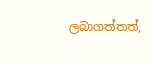ලබාගත්තත්,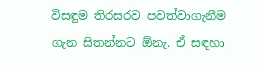විසඳුම තිරසරව පවත්වාගැනීම ගැන සිතන්නට ඕනැ. ඒ සඳහා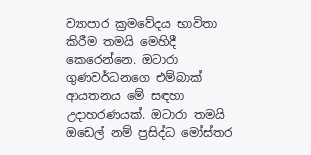ව්‍යාපාර ක්‍රමවේදය භාවිතා කිරීම තමයි මෙහිදී කෙරෙන්නෙ. ඔටාරා ගුණවර්ධනගෙ එම්බාක් ආයතනය මේ සඳහා උදාහරණයක්. ඔටාරා තමයි ඔඩෙල් නම් ප්‍රසිද්ධ මෝස්තර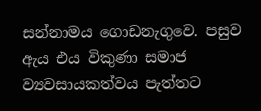සන්නාමය ගොඩනැගුවෙ. පසුව ඇය එය විකුණා සමාජ ව්‍යවසායකත්වය පැත්තට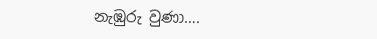නැඹුරු වුණා….